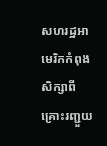សហរដ្ឋអាមេរិកកំពុងសិក្សាពីគ្រោះរញ្ជួយ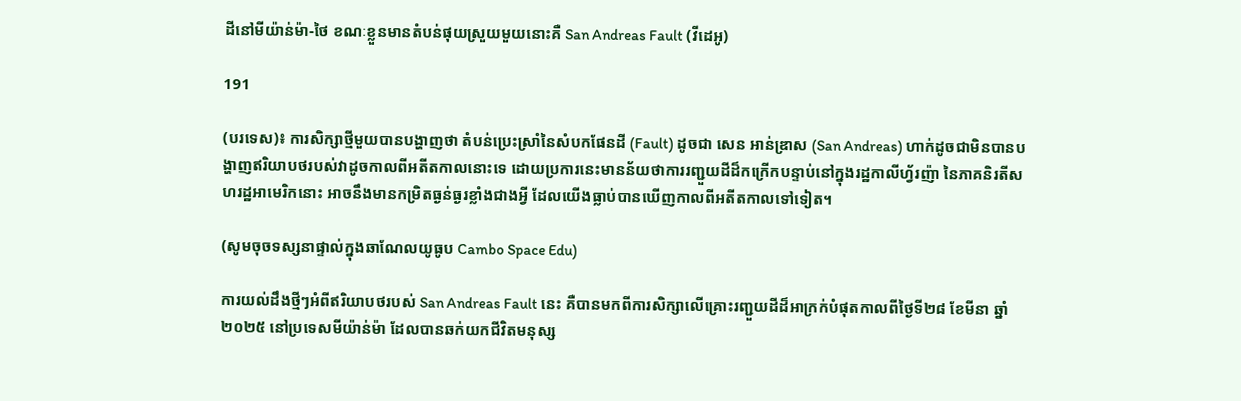ដីនៅមីយ៉ាន់ម៉ា-ថៃ ខណៈខ្លួនមានតំបន់ផុយស្រួយមួយនោះគឺ San Andreas Fault (វីដេអូ)

191

(បរទេស)៖ ការសិក្សាថ្មីមួយបានបង្ហាញថា តំបន់ប្រេះស្រាំនៃសំបកផែនដី (Fault) ដូចជា សេន អាន់ឌ្រាស (San Andreas) ហាក់ដូចជាមិនបានបង្ហាញឥរិយាបថរបស់វាដូចកាលពីអតីតកាលនោះទេ ដោយប្រការនេះមានន័យថាការរញ្ជួយដីដ៏កក្រើកបន្ទាប់នៅក្នុងរដ្ឋកាលីហ្វ័រញ៉ា នៃភាគនិរតីសហរដ្ឋអាមេរិកនោះ អាចនឹងមានកម្រិតធ្ងន់ធ្ងរខ្លាំងជាងអ្វី ដែលយើងធ្លាប់បានឃើញកាលពីអតីតកាលទៅទៀត។

(សូមចុចទស្សនាផ្ទាល់ក្នុងឆាណែលយូធូប Cambo Space Edu)

ការយល់ដឹងថ្មីៗអំពីឥរិយាបថរបស់ San Andreas Fault នេះ គឺបានមកពីការសិក្សាលើគ្រោះរញ្ជួយដីដ៏អាក្រក់បំផុតកាលពីថ្ងៃទី២៨ ខែមីនា ឆ្នាំ២០២៥ នៅប្រទេសមីយ៉ាន់ម៉ា ដែលបានឆក់យកជីវិតមនុស្ស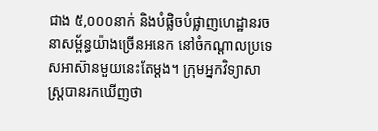ជាង ៥,០០០នាក់ និងបំផ្លិចបំផ្លាញហេដ្ឋានរចនាសម្ព័ន្ធយ៉ាងច្រើនអនេក នៅចំកណ្តាលប្រទេសអាស៊ានមួយនេះតែម្តង។ ក្រុមអ្នកវិទ្យាសាស្ត្របានរកឃើញថា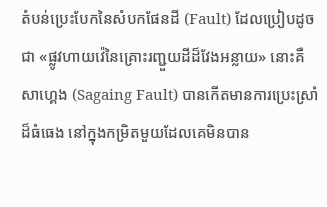តំបន់ប្រេះបែកនៃសំបកផែនដី (Fault) ដែលប្រៀបដូចជា «ផ្លូវហាយវ៉េនៃគ្រោះរញ្ជួយដីដ៏វែងអន្លាយ» នោះគឺ សាហ្គេង (Sagaing Fault) បានកើតមានការប្រេះស្រាំដ៏ធំធេង នៅក្នុងកម្រិតមួយដែលគេមិនបាន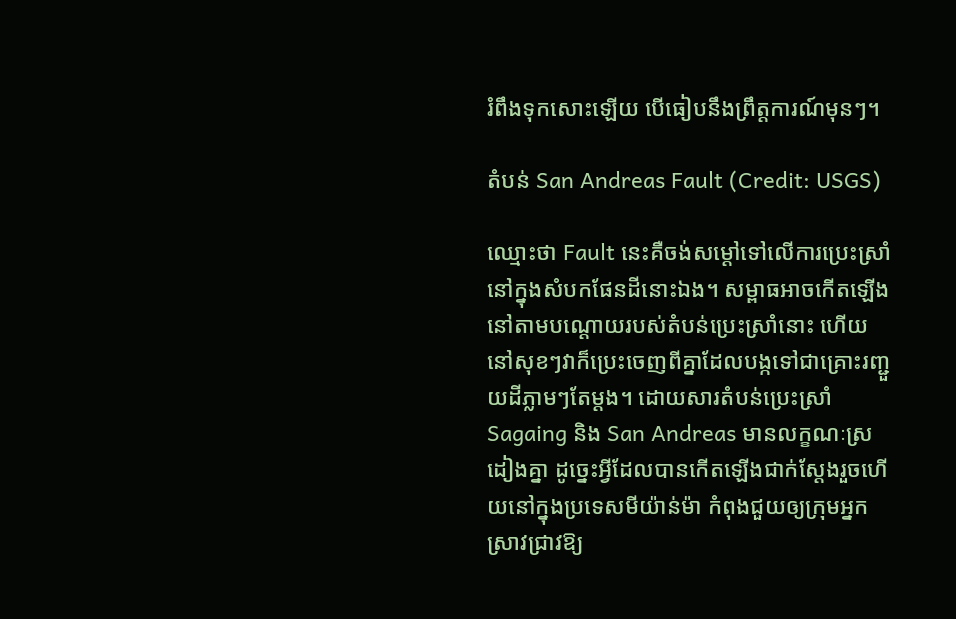រំពឹងទុកសោះឡើយ បើធៀបនឹងព្រឹត្តការណ៍មុនៗ។

តំបន់ San Andreas Fault (Credit: USGS)

ឈ្មោះថា Fault នេះគឺចង់សម្តៅទៅលើការប្រេះស្រាំនៅក្នុងសំបកផែនដីនោះឯង។ សម្ពាធអាចកើតឡើងនៅតាមបណ្តោយរបស់តំបន់ប្រេះស្រាំនោះ ហើយនៅសុខៗវាក៏ប្រេះចេញពីគ្នាដែលបង្កទៅជាគ្រោះរញ្ជួយដីភ្លាមៗតែម្តង។ ដោយសារតំបន់ប្រេះស្រាំ Sagaing និង San Andreas មានលក្ខណៈស្រដៀងគ្នា ដូច្នេះអ្វីដែលបានកើតឡើងជាក់ស្តែងរួចហើយនៅក្នុងប្រទេសមីយ៉ាន់ម៉ា កំពុងជួយឲ្យក្រុមអ្នកស្រាវជ្រាវឱ្យ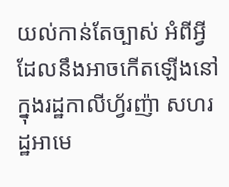យល់កាន់តែច្បាស់ អំពីអ្វីដែលនឹងអាចកើតឡើងនៅក្នុងរដ្ឋកាលីហ្វ័រញ៉ា សហរដ្ឋអាមេ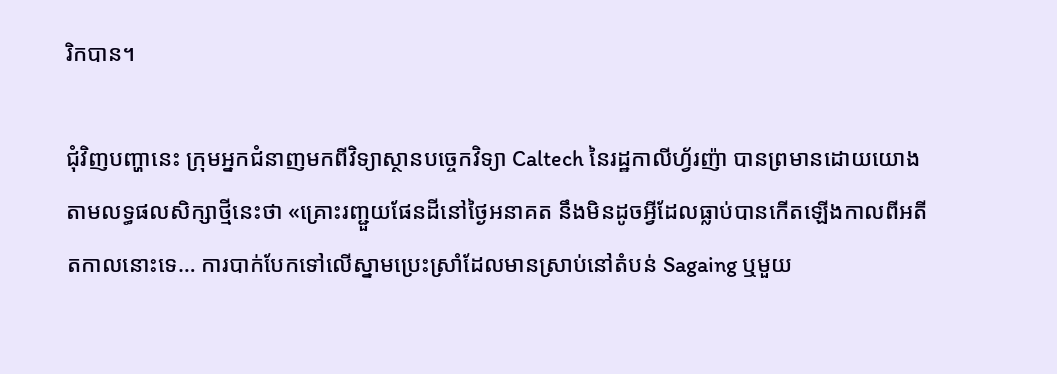រិកបាន។

ជុំវិញបញ្ហានេះ ក្រុមអ្នកជំនាញមកពីវិទ្យាស្ថានបច្ចេកវិទ្យា Caltech នៃរដ្ឋកាលីហ្វ័រញ៉ា បានព្រមានដោយយោងតាមលទ្ធផលសិក្សាថ្មីនេះថា «គ្រោះរញ្ជួយផែនដីនៅថ្ងៃអនាគត នឹងមិនដូចអ្វីដែលធ្លាប់បានកើតឡើងកាលពីអតីតកាលនោះទេ… ការបាក់បែកទៅលើស្នាមប្រេះស្រាំដែលមានស្រាប់នៅតំបន់ Sagaing ឬមួយ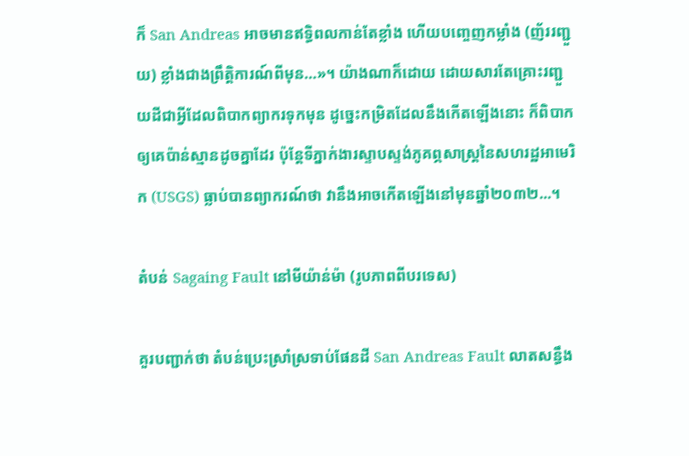ក៏ San Andreas អាចមានឥទ្ធិពលកាន់តែខ្លាំង ហើយបញ្ចេញកម្លាំង (ញ័ររញ្ជួយ) ខ្លាំងជាងព្រឹត្តិការណ៍ពីមុន…»។ យ៉ាងណាក៏ដោយ ដោយសារតែគ្រោះរញ្ជួយដីជាអ្វីដែលពិបាកព្យាករទុកមុន ដូច្នេះកម្រិតដែលនឹងកើតឡើងនោះ ក៏ពិបាកឲ្យគេប៉ាន់ស្មានដូចគ្នាដែរ ប៉ុន្តែទីភ្នាក់ងារស្ទាបស្ទង់ភូគព្ភសាស្ត្រនៃសហរដ្ឋអាមេរិក (USGS) ធ្លាប់បានព្យាករណ៍ថា វានឹងអាចកើតឡើងនៅមុនឆ្នាំ២០៣២...។

តំបន់ Sagaing Fault នៅមីយ៉ាន់ម៉ា (រូបភាពពីបរទេស)

គួរបញ្ជាក់ថា តំបន់ប្រេះស្រាំស្រទាប់ផែនដី San Andreas Fault លាតសន្ធឹង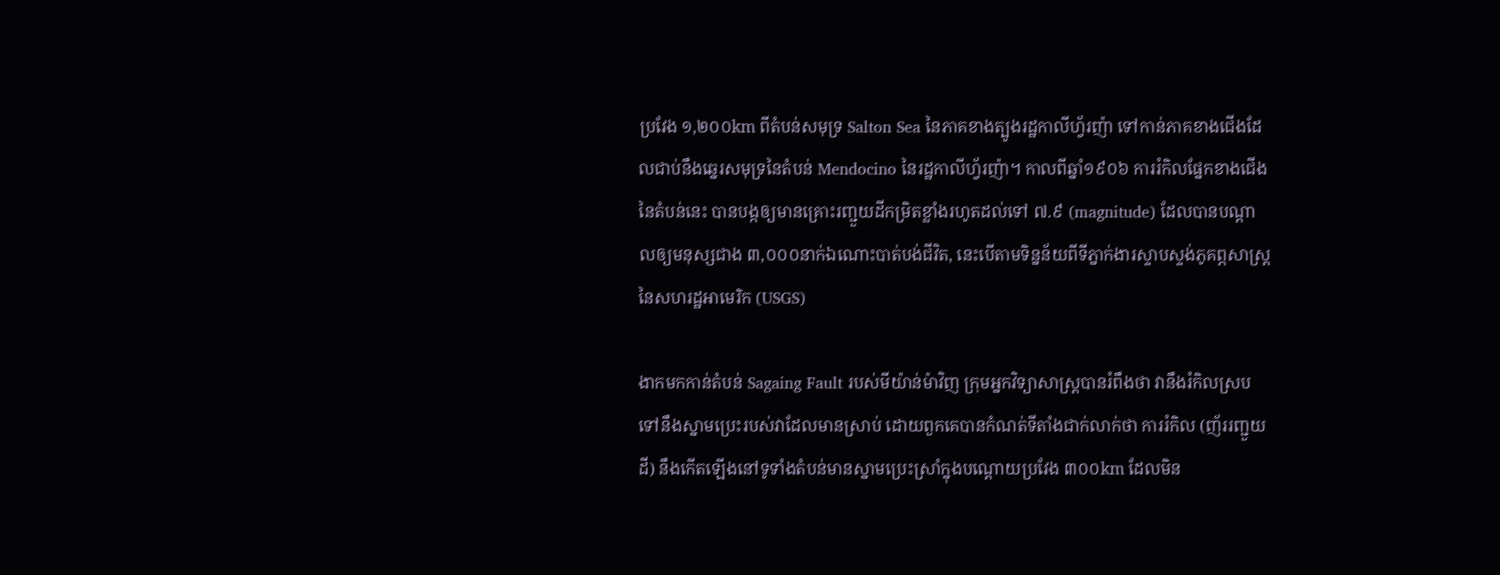ប្រវែង ១,២០០km ពីតំបន់សមុទ្រ Salton Sea នៃភាគខាងត្បូងរដ្ឋកាលីហ្វ័រញ៉ា ទៅកាន់ភាគខាងជើងដែលជាប់នឹងឆ្នេរសមុទ្រនៃតំបន់ Mendocino នៃរដ្ឋកាលីហ្វ័រញ៉ា។ កាលពីឆ្នាំ១៩០៦ ការរំកិលផ្នែកខាងជើងនៃតំបន់នេះ បានបង្កឲ្យមានគ្រោះរញ្ជួយដីកម្រិតខ្លាំងរហូតដល់ទៅ ៧.៩ (magnitude) ដែលបានបណ្តាលឲ្យមនុស្សជាង ៣,០០០នាក់ឯណោះបាត់បង់ជីវិត, នេះបើតាមទិន្នន័យពីទីភ្នាក់ងារស្ទាបស្ទង់ភូគព្ភសាស្ត្រ នៃសហរដ្ឋអាមេរិក (USGS)

ងាកមកកាន់តំបន់ Sagaing Fault របស់មីយ៉ាន់ម៉ាវិញ ក្រុមអ្នកវិទ្យាសាស្ត្របានរំពឹងថា វានឹងរំកិលស្របទៅនឹងស្នាមប្រេះរបស់វាដែលមានស្រាប់ ដោយពួកគេបានកំណត់ទីតាំងជាក់លាក់ថា ការរំកិល (ញ័ររញ្ជួយដី) នឹងកើតឡើងនៅទូទាំងតំបន់មានស្នាមប្រេះស្រាំក្នុងបណ្តោយប្រវែង ៣០០km ដែលមិន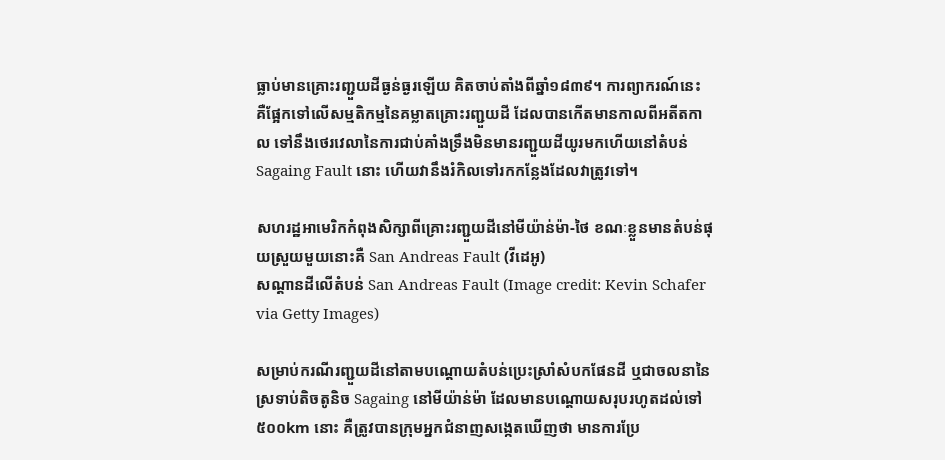ធ្លាប់មានគ្រោះរញ្ជួយដីធ្ងន់ធ្ងរឡើយ គិតចាប់តាំងពីឆ្នាំ១៨៣៩។ ការព្យាករណ៍នេះ គឺផ្អែកទៅលើសម្មតិកម្មនៃគម្លាតគ្រោះរញ្ជួយដី ដែលបានកើតមានកាលពីអតីតកាល ទៅនឹងថេរវេលានៃការជាប់គាំងទ្រឹងមិនមានរញ្ជួយដីយូរមកហើយនៅតំបន់ Sagaing Fault នោះ ហើយវានឹងរំកិលទៅរកកន្លែងដែលវាត្រូវទៅ។

សហរដ្ឋអាមេរិកកំពុងសិក្សាពីគ្រោះរញ្ជួយដីនៅមីយ៉ាន់ម៉ា-ថៃ ខណៈខ្លួនមានតំបន់ផុយស្រួយមួយនោះគឺ San Andreas Fault (វីដេអូ)
សណ្តានដីលើតំបន់ San Andreas Fault (Image credit: Kevin Schafer via Getty Images)

សម្រាប់ករណីរញ្ជួយដីនៅតាមបណ្តោយតំបន់ប្រេះស្រាំសំបកផែនដី ឬជាចលនានៃស្រទាប់តិចតូនិច Sagaing នៅមីយ៉ាន់ម៉ា ដែលមានបណ្តោយសរុបរហូតដល់ទៅ ៥០០km នោះ គឺត្រូវបានក្រុមអ្នកជំនាញសង្កេតឃើញថា មានការប្រែ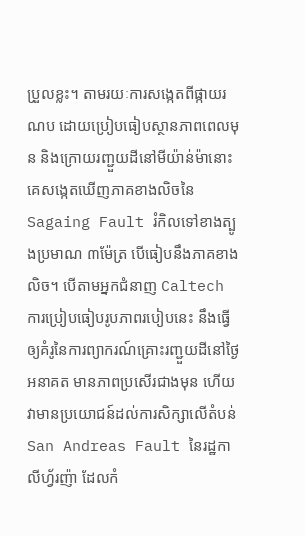ប្រួលខ្លះ។ តាមរយៈការសង្កេតពីផ្កាយរណប ដោយប្រៀបធៀបស្ថានភាពពេលមុន និងក្រោយរញ្ជួយដីនៅមីយ៉ាន់ម៉ានោះ គេសង្កេតឃើញភាគខាងលិចនៃ Sagaing Fault រំកិលទៅខាងត្បូងប្រមាណ ៣ម៉ែត្រ បើធៀបនឹងភាគខាងលិច។ បើតាមអ្នកជំនាញ Caltech ការប្រៀបធៀបរូបភាពរបៀបនេះ នឹងធ្វើឲ្យគំរូនៃការព្យាករណ៍គ្រោះរញ្ជួយដីនៅថ្ងៃអនាគត មានភាពប្រសើរជាងមុន ហើយវាមានប្រយោជន៍ដល់ការសិក្សាលើតំបន់ San Andreas Fault នៃរដ្ឋកាលីហ្វ័រញ៉ា ដែលកំ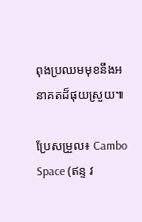ពុងប្រឈមមុខនឹងអនាគតដ៏ផុយស្រួយ៕

ប្រែសម្រួល៖ Cambo Space (ឥន្ទ វ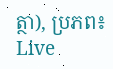ត្ថា), ប្រភព៖ Live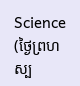Science (ថ្ងៃព្រហស្ប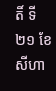តិ៍ ទី២១ ខែសីហា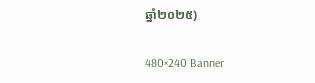ឆ្នាំ២០២៥)

480×240 Banner